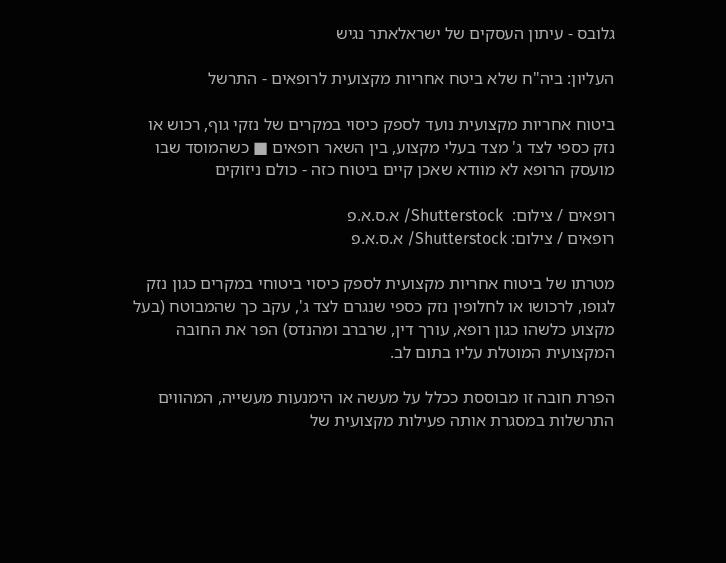גלובס - עיתון העסקים של ישראלאתר נגיש

העליון: ביה"ח שלא ביטח אחריות מקצועית לרופאים - התרשל

ביטוח אחריות מקצועית נועד לספק כיסוי במקרים של נזקי גוף, רכוש או נזק כספי לצד ג' מצד בעלי מקצוע, בין השאר רופאים ■ כשהמוסד שבו מועסק הרופא לא מוודא שאכן קיים ביטוח כזה - כולם ניזוקים

רופאים / צילום:  Shutterstock/ א.ס.א.פ
רופאים / צילום: Shutterstock/ א.ס.א.פ

מטרתו של ביטוח אחריות מקצועית לספק כיסוי ביטוחי במקרים כגון נזק לגופו, לרכושו או לחלופין נזק כספי שנגרם לצד ג', עקב כך שהמבוטח (בעל מקצוע כלשהו כגון רופא, עורך דין, שרברב ומהנדס) הפר את החובה המקצועית המוטלת עליו בתום לב.

הפרת חובה זו מבוססת ככלל על מעשה או הימנעות מעשייה, המהווים התרשלות במסגרת אותה פעילות מקצועית של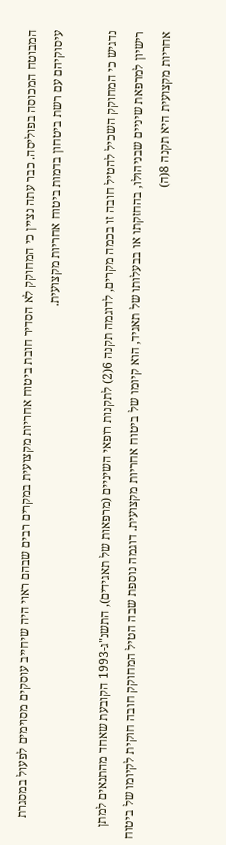המבוטח המכוסה בפוליסה. כבר עתה נציין כי המחוקק לא הסדיר חובת ביטוח אחריות מקצועית במקרים רבים שבהם ראוי היה שיחייב עוסקים מסוימים לפעול במסגרת עיסוקיהם עם רשת ביטחון בדמות ביטוח אחריות מקצועית.

נדגיש כי המחוקק השכיל להטיל חובה זו בכמה מקרים, לדוגמה תקנה 6(2) לתקנות רופאי השיניים (מרפאות של תאגידים), התשנ"ג-1993 הקובעת שאחד מהתנאים למתן רישיון למרפאת שיניים שבניהולו, בהחזקתו או בבעלותו של תאגיד, הוא קיומו של ביטוח אחריות מקצועית. דוגמה נוספת שבה הטיל המחוקק חובה חוקית לקיומו של ביטוח אחריות מקצועית היא תקנה 8(ה)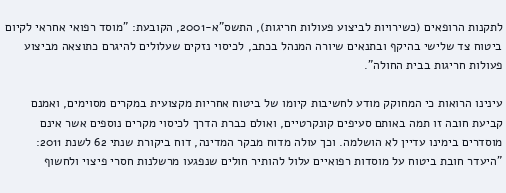לתקנות הרופאים (כשירויות לביצוע פעולות חריגות), התשס"א-2001, הקובעת: "מוסד רפואי אחראי לקיום ביטוח צד שלישי בהיקף ובתנאים שיורה המנהל בכתב, לכיסוי נזקים שעלולים להיגרם כתוצאה מביצוע פעולות חריגות בבית החולה".

עינינו הרואות כי המחוקק מודע לחשיבות קיומו של ביטוח אחריות מקצועית במקרים מסוימים, ואמנם קביעת חובה זו תמה באותם סעיפים קונקרטיים, ואולם כברת הדרך לכיסוי מקרים נוספים אשר אינם מוסדרים בימינו עדיין לא הושלמה. וכך עולה מדוח מבקר המדינה, דוח ביקורת שנתי 62 לשנת 2011: "היעדר חובת ביטוח על מוסדות רפואיים עלול להותיר חולים שנפגעו מרשלנות חסרי פיצוי ולחשוף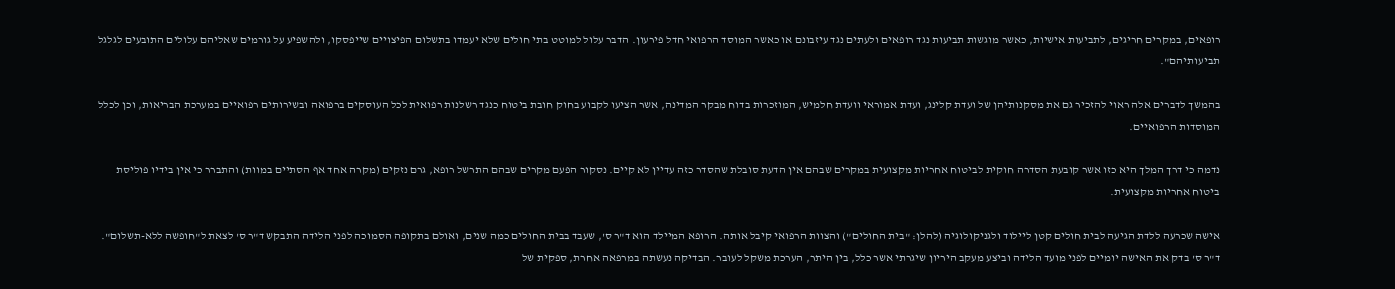רופאים, במקרים חריגים, לתביעות אישיות, כאשר מוגשות תביעות נגד רופאים ולעתים נגד עיזבונם או כאשר המוסד הרפואי חדל פירעון. הדבר עלול למוטט בתי חולים שלא יעמדו בתשלום הפיצויים שייפסקו, ולהשפיע על גורמים שאליהם עלולים התובעים לגלגל תביעותיהם".

בהמשך לדברים אלה ראוי להזכיר גם את מסקנותיהן של ועדת קלינג, ועדת אמוראי וועדת חלמיש, המוזכרות בדוח מבקר המדינה, אשר הציעו לקבוע בחוק חובת ביטוח כנגד רשלנות רפואית לכל העוסקים ברפואה ובשירותים רפואיים במערכת הבריאות, וכן לכלל המוסדות הרפואיים.

נדמה כי דרך המלך היא כזו אשר קובעת הסדרה חוקית לביטוח אחריות מקצועית במקרים שבהם אין הדעת סובלת שהסדר כזה עדיין לא קיים. נסקור הפעם מקרים שבהם התרשל רופא, גרם נזקים (מקרה אחד אף הסתיים במוות) והתברר כי אין בידיו פוליסת ביטוח אחריות מקצועית.

אישה שכרעה ללדת הגיעה לבית חולים קטן ליילוד ולגניקולוגיה (להלן: "בית החולים") והצוות הרפואי קיבל אותה. הרופא המיילד הוא ד"ר ס', שעבד בבית החולים כמה שנים, ואולם בתקופה הסמוכה לפני הלידה התבקש ד"ר ס' לצאת ל"חופשה ללא-תשלום". ד"ר ס' בדק את האישה יומיים לפני מועד הלידה וביצע מעקב היריון שיגרתי אשר כלל, בין היתר, הערכת משקל לעובר. הבדיקה נעשתה במרפאה אחרת, ספקית של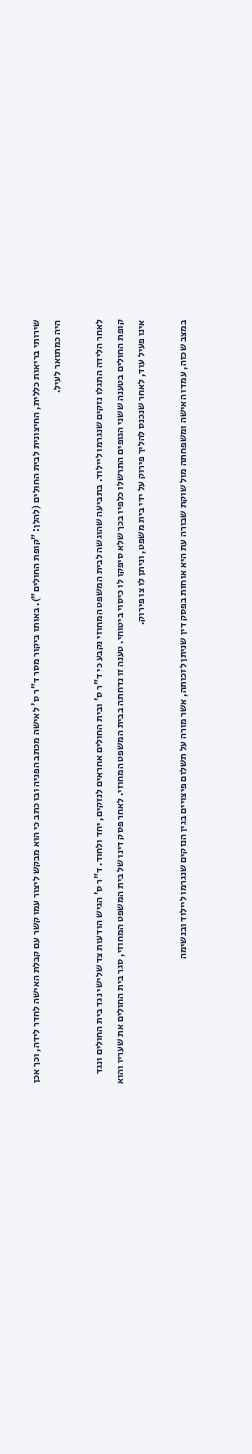שירותי בריאות כללית, החיצונית לבית החולים (להלן: "קופת החולים"). באותו ביקור מסר ד"ר ס' לאישה מכתב הפניה ובו כתב כי הוא מבקש ליצור עמו קשר עם קבלת האישה לחדר לידה, וכך אכן היה כמתואר לעיל.

לאחר הלידה התגלו נזקים שנגרמו ליילוד. בתביעה שהוגשה לבית המשפט המחוזי נקבע כי ד"ר ס' ובית החולים אחראים לנזקים, יחד ולחוד. ד"ר ס' הגיש הודעות צד שלישי נגד בית החולים ונגד קופת החולים בטענה ששני הגופים התרשלו כלפיו בכך שלא סיפקו לו כיסוי ביטוחי. טענה זו נדחתה בבית המשפט המחוזי. לאחר פסק דינו של בית המשפט המחוזי, סגר בית החולים את שעריו והוא אינו פעיל עוד, לאחר שנכנס להליך פירוק על ידי בית משפט, וניתן לו צו פירוק.

במצב שכזה, עמדו האישה ומשפחתה מול שוקת שבורה עת היא אוחזת בפסק דין שניתן לזכותה, אשר מורה על תשלום פיצויים בגין הנזקים שנגרמו ליילוד ובנשימה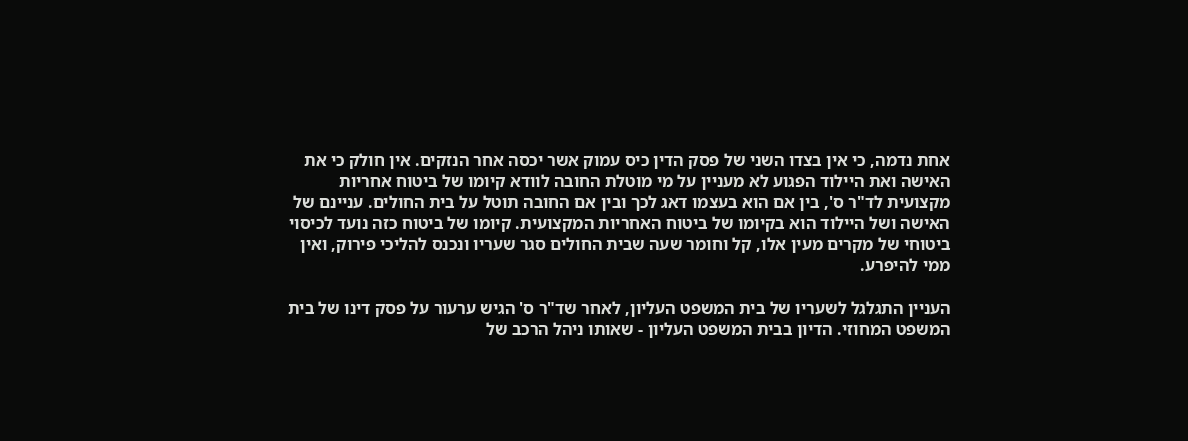אחת נדמה, כי אין בצדו השני של פסק הדין כיס עמוק אשר יכסה אחר הנזקים. אין חולק כי את האישה ואת היילוד הפגוע לא מעניין על מי מוטלת החובה לוודא קיומו של ביטוח אחריות מקצועית לד"ר ס', בין אם הוא בעצמו דאג לכך ובין אם החובה תוטל על בית החולים. עניינם של האישה ושל היילוד הוא בקיומו של ביטוח האחריות המקצועית. קיומו של ביטוח כזה נועד לכיסוי ביטוחי של מקרים מעין אלו, קל וחומר שעה שבית החולים סגר שעריו ונכנס להליכי פירוק, ואין ממי להיפרע.

העניין התגלגל לשעריו של בית המשפט העליון, לאחר שד"ר ס' הגיש ערעור על פסק דינו של בית המשפט המחוזי. הדיון בבית המשפט העליון - שאותו ניהל הרכב של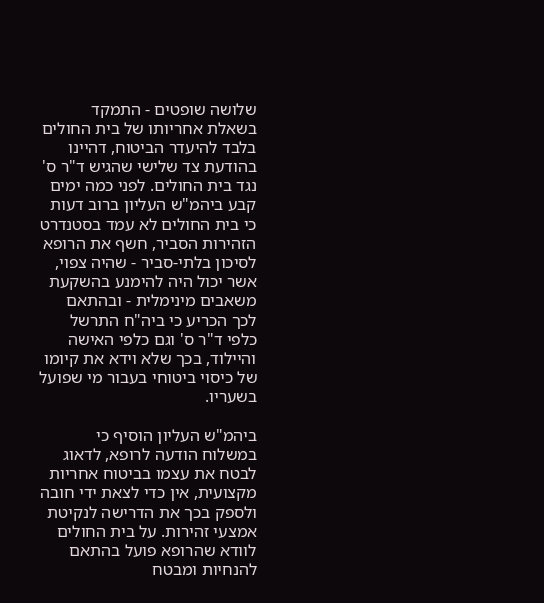שלושה שופטים - התמקד בשאלת אחריותו של בית החולים בלבד להיעדר הביטוח, דהיינו בהודעת צד שלישי שהגיש ד"ר ס' נגד בית החולים. לפני כמה ימים קבע ביהמ"ש העליון ברוב דעות כי בית החולים לא עמד בסטנדרט הזהירות הסביר, חשף את הרופא לסיכון בלתי-סביר - שהיה צפוי, אשר יכול היה להימנע בהשקעת משאבים מינימלית - ובהתאם לכך הכריע כי ביה"ח התרשל כלפי ד"ר ס' וגם כלפי האישה והיילוד, בכך שלא וידא את קיומו של כיסוי ביטוחי בעבור מי שפועל בשעריו.

ביהמ"ש העליון הוסיף כי במשלוח הודעה לרופא, לדאוג לבטח את עצמו בביטוח אחריות מקצועית, אין כדי לצאת ידי חובה ולספק בכך את הדרישה לנקיטת אמצעי זהירות. על בית החולים לוודא שהרופא פועל בהתאם להנחיות ומבטח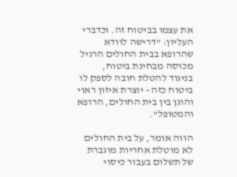את עצמו בביטוח זה. וכדברי העליון: "דרישה לוודא שהרופא בבית החולים הרגיל מכוסה מבחינת ביטוח, בניגוד להטלת חובה לספק לו ביטוח כזה - יוצרת איזון ראוי והוגן בין בית החולים, הרופא והמטופל".

הווה אומר, על בית החולים לא מוטלת אחריות מוגברת של תשלום בעבור כיסוי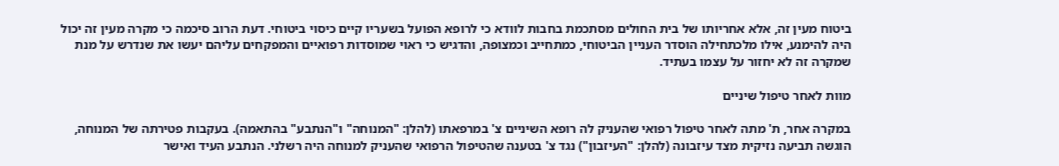ביטוח מעין זה, אלא אחריותו של בית החולים מסתכמת בחבות לוודא כי לרופא הפועל בשעריו קיים כיסוי ביטוחי. דעת הרוב סיכמה כי מקרה מעין זה יכול היה להימנע, אילו מלכתחילה הוסדר העניין הביטוחי, כמתחייב וכמצופה, והדגיש כי ראוי שמוסדות רפואיים והמפקחים עליהם יעשו את שנדרש על מנת שמקרה זה לא יחזור על עצמו בעתיד.

מוות לאחר טיפול שיניים

במקרה אחר, ת' מתה לאחר טיפול רפואי שהעניק לה רופא השיניים צ' במרפאתו (להלן: "המנוחה" ו"הנתבע" בהתאמה). בעקבות פטירתה של המנוחה, הוגשה תביעה נזיקית מצד עיזבונה (להלן: "העיזבון") נגד צ' בטענה שהטיפול הרפואי שהעניק למנוחה היה רשלני. הנתבע העיד ואישר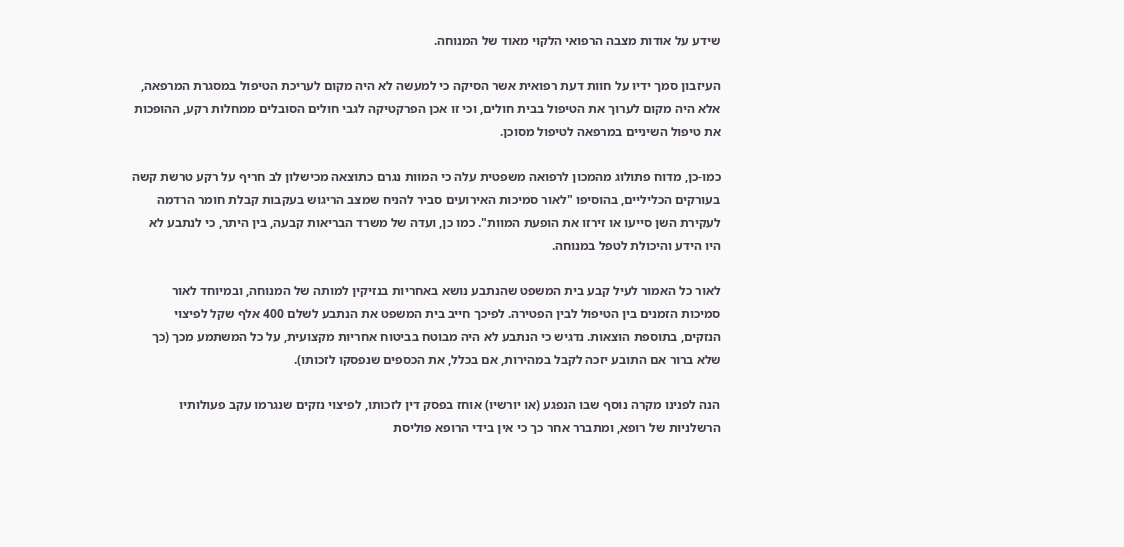שידע על אודות מצבה הרפואי הלקוי מאוד של המנוחה.

העיזבון סמך ידיו על חוות דעת רפואית אשר הסיקה כי למעשה לא היה מקום לעריכת הטיפול במסגרת המרפאה, אלא היה מקום לערוך את הטיפול בבית חולים, וכי זו אכן הפרקטיקה לגבי חולים הסובלים ממחלות רקע, ההופכות את טיפול השיניים במרפאה לטיפול מסוכן.

כמו-כן, מדוח פתולוג מהמכון לרפואה משפטית עלה כי המוות נגרם כתוצאה מכישלון לב חריף על רקע טרשת קשה בעורקים הכליליים, בהוסיפו "לאור סמיכות האירועים סביר להניח שמצב הריגוש בעקבות קבלת חומר הרדמה לעקירת השן סייעו או זירזו את הופעת המוות". כמו כן, ועדה של משרד הבריאות קבעה, בין היתר, כי לנתבע לא היו הידע והיכולת לטפל במנוחה.

לאור כל האמור לעיל קבע בית המשפט שהנתבע נושא באחריות בנזיקין למותה של המנוחה, ובמיוחד לאור סמיכות הזמנים בין הטיפול לבין הפטירה. לפיכך חייב בית המשפט את הנתבע לשלם 400 אלף שקל לפיצוי הנזקים, בתוספת הוצאות. נדגיש כי הנתבע לא היה מבוטח בביטוח אחריות מקצועית, על כל המשתמע מכך (כך שלא ברור אם התובע יזכה לקבל במהירות, אם בכלל, את הכספים שנפסקו לזכותו).

הנה לפנינו מקרה נוסף שבו הנפגע (או יורשיו) אוחז בפסק דין לזכותו, לפיצוי נזקים שנגרמו עקב פעולותיו הרשלניות של רופא, ומתברר אחר כך כי אין בידי הרופא פוליסת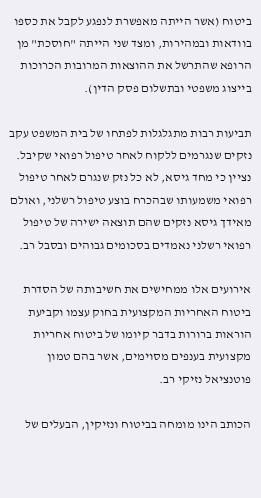ביטוח (אשר הייתה מאפשרת לנפגע לקבל את כספו בוודאות ובמהירות, ומצד שני הייתה "חוסכת" מן הרופא שהתרשל את ההוצאות המרובות הכרוכות בייצוג משפטי ובתשלום פסק הדין).

תביעות רבות מתגלגלות לפתחו של בית המשפט עקב נזקים שנגרמים ללקוח לאחר טיפול רפואי שקיבל. נציין כי מחד גיסא, לא כל נזק שנגרם לאחר טיפול רפואי משמעותו שבהכרח בוצע טיפול רשלני, ואולם מאידך גיסא נזקים שהם תוצאה ישירה של טיפול רפואי רשלני נאמדים בסכומים גבוהים ובסבל רב.

אירועים אלו ממחישים את חשיבותה של הסדרת ביטוח האחריות המקצועית בחוק עצמו וקביעת הוראות ברורות בדבר קיומו של ביטוח אחריות מקצועית בענפים מסוימים, אשר בהם טמון פוטנציאל נזיקי רב.

הכותב הינו מומחה בביטוח ונזיקין, הבעלים של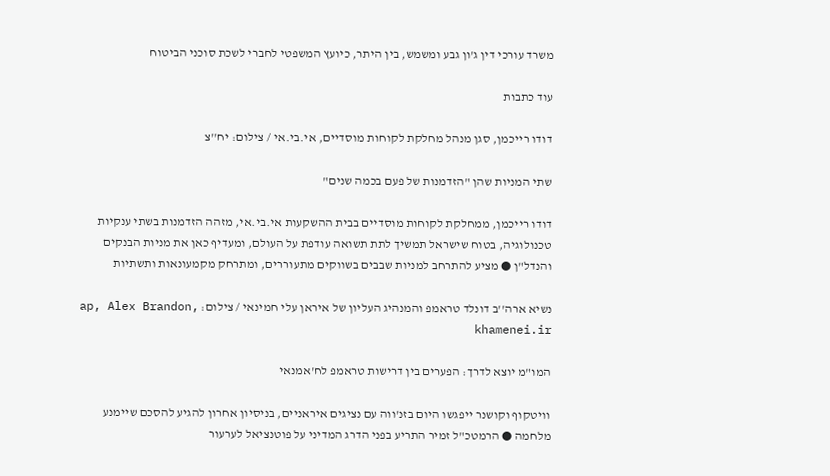משרד עורכי דין ג'ון גבע ומשמש, בין היתר, כיועץ המשפטי לחברי לשכת סוכני הביטוח

עוד כתבות

דודו רייכמן, סגן מנהל מחלקת לקוחות מוסדיים, אי.בי.אי / צילום: יח''צ

שתי המניות שהן "הזדמנות של פעם בכמה שנים"

דודו רייכמן, ממחלקת לקוחות מוסדיים בבית ההשקעות אי.בי.אי, מזהה הזדמנות בשתי ענקיות טכנולוגיה, בטוח שישראל תמשיך לתת תשואה עודפת על העולם, ומעדיף כאן את מניות הבנקים והנדל"ן ● מציע להתרחב למניות שבבים בשווקים מתעוררים, ומתרחק מקמעונאות ותשתיות

נשיא ארה''ב דונלד טראמפ והמנהיג העליון של איראן עלי חמינאי / צילום: ap, Alex Brandon, khamenei.ir

המו"מ יוצא לדרך: הפערים בין דרישות טראמפ לח'אמנאי

וויטקוף וקושנר ייפגשו היום בזנ'ווה עם נציגים איראניים, בניסיון אחרון להגיע להסכם שיימנע מלחמה ● הרמטכ"ל זמיר התריע בפני הדרג המדיני על פוטנציאל לערעור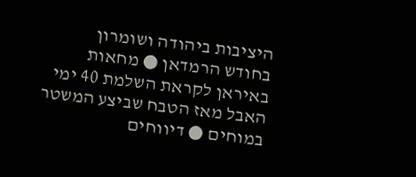היציבות ביהודה ושומרון בחודש הרמדאן ● מחאות באיראן לקראת השלמת 40 ימי האבל מאז הטבח שביצע המשטר במוחים ● דיווחים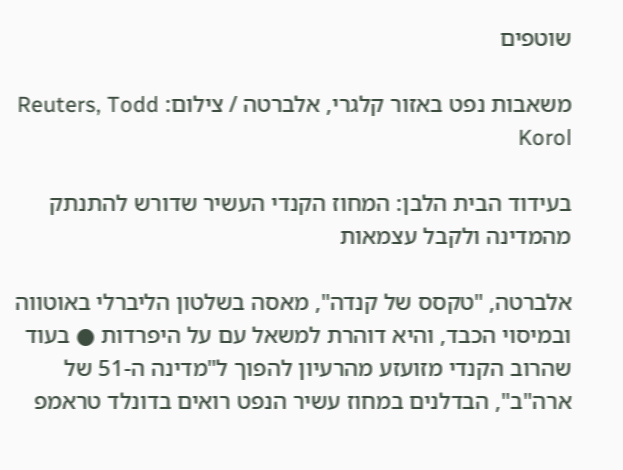שוטפים

משאבות נפט באזור קלגרי, אלברטה / צילום: Reuters, Todd Korol

בעידוד הבית הלבן: המחוז הקנדי העשיר שדורש להתנתק מהמדינה ולקבל עצמאות

אלברטה, "טקסס של קנדה", מאסה בשלטון הליברלי באוטווה ובמיסוי הכבד, והיא דוהרת למשאל עם על היפרדות ● בעוד שהרוב הקנדי מזועזע מהרעיון להפוך ל"מדינה ה-51 של ארה"ב", הבדלנים במחוז עשיר הנפט רואים בדונלד טראמפ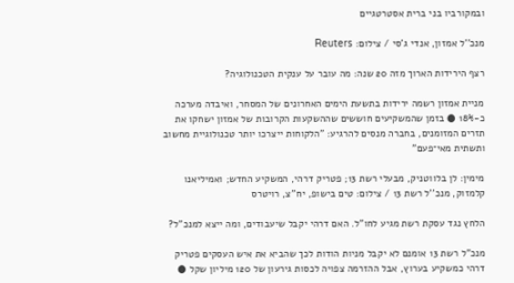ובמקורביו בני ברית אסטרטגיים

מנכ''ל אמזון, אנדי ג'סי / צילום: Reuters

רצף הירידות הארוך מזה 20 שנה: מה עובר על ענקית הטכנולוגיה?

מניית אמזון רשמה ירידות בתשעת הימים האחרונים של המסחר, ואיבדה מערכה כ-18% ● בזמן שהמשקיעים חוששים שההשקעות הקרובות של אמזון ישחקו את תזרים המזומנים, בחברה מנסים להרגיע: "הלקוחות ייצרכו יותר טכנולוגיית מחשוב ותשתית מאי־פעם"

מימין: לן בלווטניק, מבעלי רשת 13; פטריק דרהי, המשקיע החדש; ואמיליאנו קלמזוק, מנכ''ל רשת 13 / צילום: טים בישופ, יח''צ, רויטרס

הלחץ נגד עסקת רשת מגיע לחו"ל. האם דרהי יקבל שיעבודים, ומה ייצא למנכ"ל?

מנכ"ל רשת 13 אומנם לא יקבל מניות הודות לכך שהביא את איש העסקים פטריק דרהי כמשקיע בערוץ, אבל ההזרמה צפויה לכסות גירעון של 120 מיליון שקל ●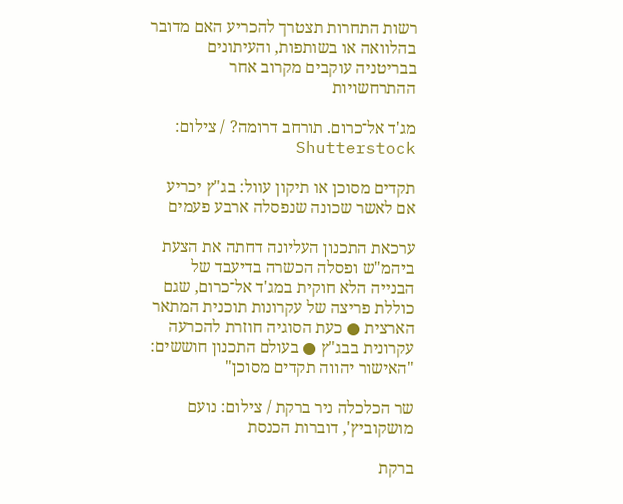רשות התחרות תצטרך להכריע האם מדובר בהלוואה או בשותפות, והעיתונים בבריטניה עוקבים מקרוב אחר ההתרחשויות

מג'ד אל־כרום. תורחב דרומה? / צילום: Shutterstock

תקדים מסוכן או תיקון עוול: בג"ץ יכריע אם לאשר שכונה שנפסלה ארבע פעמים

ערכאת התכנון העליונה דחתה את הצעת ביהמ"ש ופסלה הכשרה בדיעבד של הבנייה הלא חוקית במג'ד אל־כרום, שגם כוללת פריצה של עקרונות תוכנית המתאר הארצית ● כעת הסוגיה חוזרת להכרעה עקרונית בבג"ץ ● בעולם התכנון חוששים: "האישור יהווה תקדים מסוכן"

שר הכלכלה ניר ברקת / צילום: נועם מושקוביץ', דוברות הכנסת

ברקת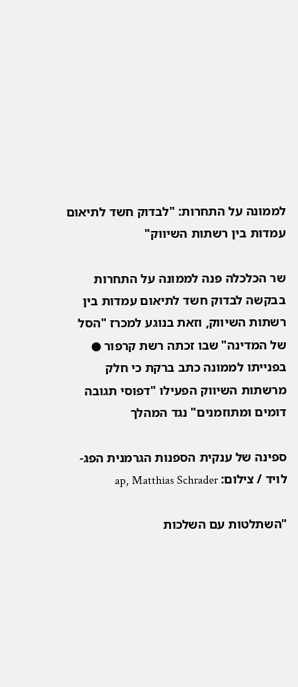לממונה על התחרות: "לבדוק חשד לתיאום עמדות בין רשתות השיווק"

שר הכלכלה פנה לממונה על התחרות בבקשה לבדוק חשד לתיאום עמדות בין רשתות השיווק, וזאת בנוגע למכרז "הסל של המדינה" שבו זכתה רשת קרפור ● בפנייתו לממונה כתב ברקת כי חלק מרשתות השיווק הפעילו "דפוסי תגובה דומים ומתוזמנים" נגד המהלך

ספינה של ענקית הספנות הגרמנית הפג-לויד / צילום: ap, Matthias Schrader

"השתלטות עם השלכות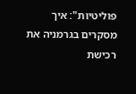פוליטיות": איך מסקרים בגרמניה את רכישת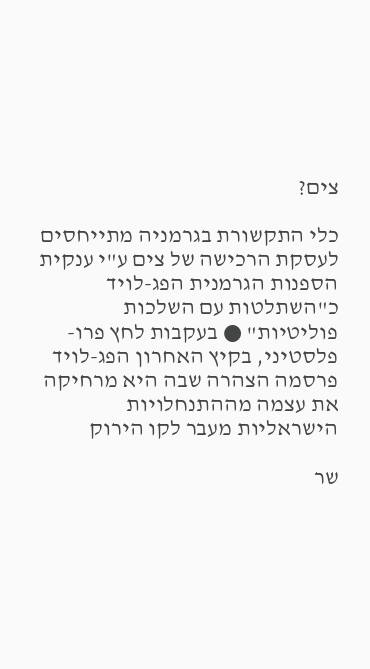צים?

כלי התקשורת בגרמניה מתייחסים לעסקת הרכישה של צים ע"י ענקית הספנות הגרמנית הפג-לויד כ"השתלטות עם השלכות פוליטיות" ● בעקבות לחץ פרו-פלסטיני, בקיץ האחרון הפג-לויד פרסמה הצהרה שבה היא מרחיקה את עצמה מההתנחלויות הישראליות מעבר לקו הירוק

שר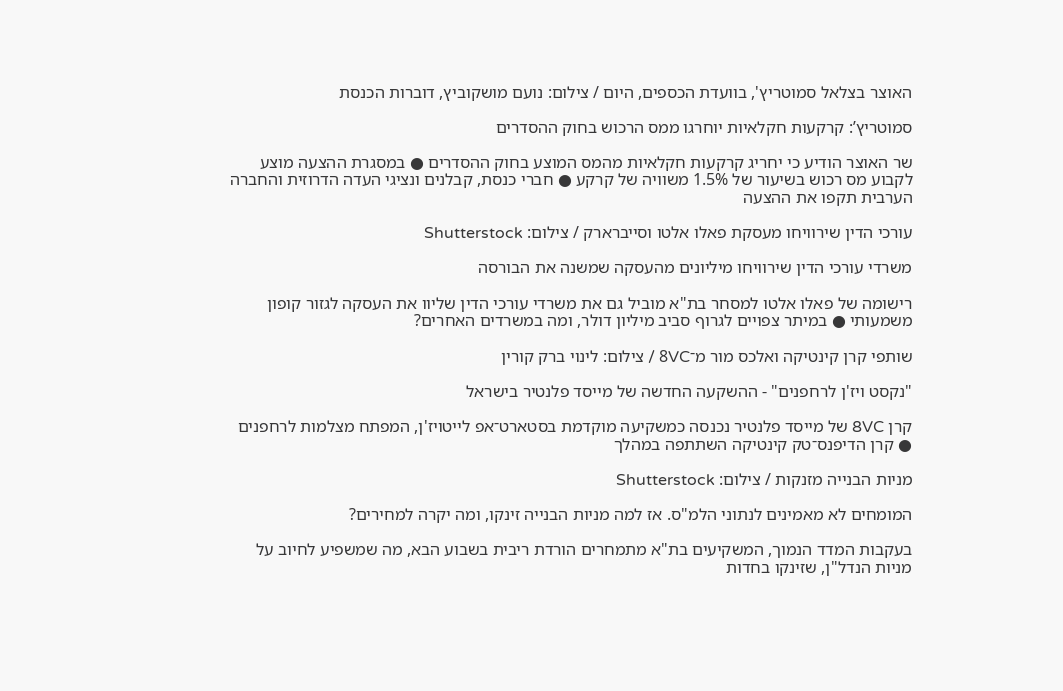האוצר בצלאל סמוטריץ', בוועדת הכספים, היום / צילום: נועם מושקוביץ, דוברות הכנסת

סמוטריץ’: קרקעות חקלאיות יוחרגו ממס הרכוש בחוק ההסדרים

שר האוצר הודיע כי יחריג קרקעות חקלאיות מהמס המוצע בחוק ההסדרים ● במסגרת ההצעה מוצע לקבוע מס רכוש בשיעור של 1.5% משוויה של קרקע ● חברי כנסת, קבלנים ונציגי העדה הדרוזית והחברה הערבית תקפו את ההצעה

עורכי הדין שירוויחו מעסקת פאלו אלטו וסייברארק / צילום: Shutterstock

משרדי עורכי הדין שירוויחו מיליונים מהעסקה שמשנה את הבורסה

רישומה של פאלו אלטו למסחר בת"א מוביל גם את משרדי עורכי הדין שליוו את העסקה לגזור קופון משמעותי ● במיתר צפויים לגרוף סביב מיליון דולר, ומה במשרדים האחרים?

שותפי קרן קינטיקה ואלכס מור מ־8VC / צילום: לינוי ברק קורין

"נקסט ויז'ן לרחפנים" - ההשקעה החדשה של מייסד פלנטיר בישראל

קרן 8VC של מייסד פלנטיר נכנסה כמשקיעה מוקדמת בסטארט־אפ לייטויז'ן, המפתח מצלמות לרחפנים ● קרן הדיפנס־טק קינטיקה השתתפה במהלך

מניות הבנייה מזנקות / צילום: Shutterstock

המומחים לא מאמינים לנתוני הלמ"ס. אז למה מניות הבנייה זינקו, ומה יקרה למחירים?

בעקבות המדד הנמוך, המשקיעים בת"א מתמחרים הורדת ריבית בשבוע הבא, מה שמשפיע לחיוב על מניות הנדל"ן, שזינקו בחדות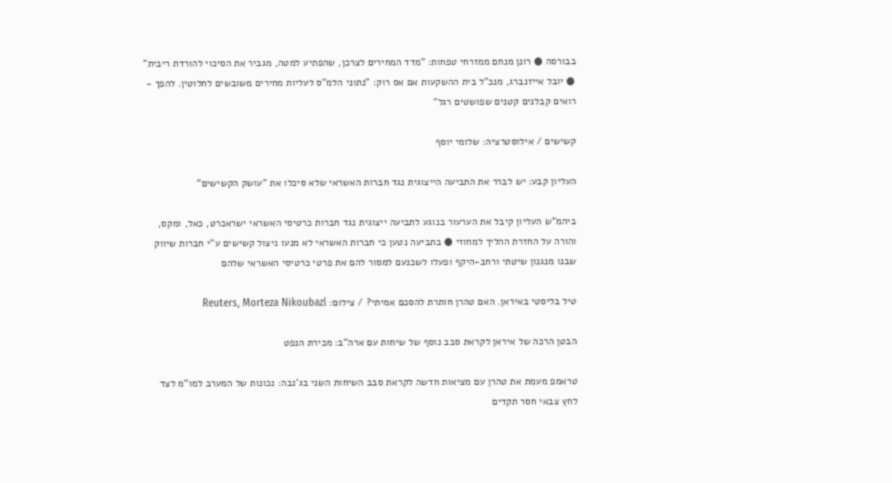בבורסה ● רונן מנחם ממזרחי טפחות: "מדד המחירים לצרכן, שהפתיע למטה, מגביר את הסיכוי להורדת ריבית" ● יובל אייזנברג, מנכ"ל בית ההשקעות אם אס רוק: "נתוני הלמ"ס לעליות מחירים משובשים לחלוטין. להפך - רואים קבלנים קטנים שפושטים רגל"

קשישים / אילוסטרציה: שלומי יוסף

העליון קבע: יש לברר את התביעה הייצוגית נגד חברות האשראי שלא סיכלו את "עושק הקשישים"

ביהמ"ש העליון קיבל את הערעור בנוגע לתביעה ייצוגית נגד חברות כרטיסי האשראי ישראכרט, כאל, ומקס, והורה על החזרת ההליך למחוזי ● בתביעה נטען כי חברות האשראי לא מנעו ניצול קשישים ע"י חברות שיווק שבנו מנגנון שיטתי ורחב-היקף ופעלו לשכנעם למסור להם את פרטי כרטיסי האשראי שלהם

טיל בליסטי באיראן. האם טהרן חותרת להסכם אמיתי? / צילום: Reuters, Morteza Nikoubazl

הבטן הרכה של איראן לקראת סבב נוסף של שיחות עם ארה"ב: מכירת הנפט

טראמפ מעמת את טהרן עם מציאות חדשה לקראת סבב השיחות השני בג'נבה: נכונות של המערב למו"מ לצד לחץ צבאי חסר תקדים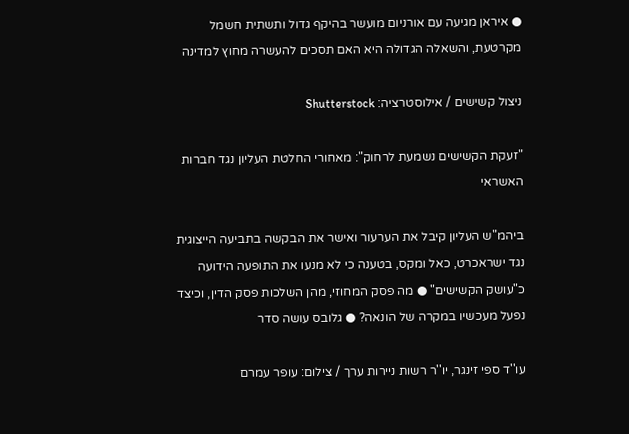● איראן מגיעה עם אורניום מועשר בהיקף גדול ותשתית חשמל מקרטעת, והשאלה הגדולה היא האם תסכים להעשרה מחוץ למדינה

ניצול קשישים / אילוסטרציה: Shutterstock

"זעקת הקשישים נשמעת לרחוק": מאחורי החלטת העליון נגד חברות האשראי

ביהמ"ש העליון קיבל את הערעור ואישר את הבקשה בתביעה הייצוגית נגד ישראכרט, כאל ומקס, בטענה כי לא מנעו את התופעה הידועה כ"עושק הקשישים" ● מה פסק המחוזי, מהן השלכות פסק הדין, וכיצד נפעל מעכשיו במקרה של הונאה? ● גלובס עושה סדר

עו''ד ספי זינגר, יו''ר רשות ניירות ערך / צילום: עופר עמרם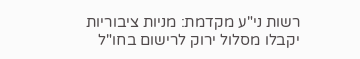רשות ני"ע מקדמת: מניות ציבוריות יקבלו מסלול ירוק לרישום בחו"ל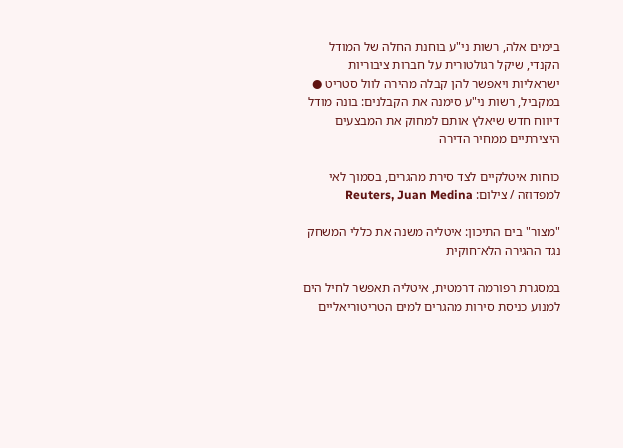בימים אלה, רשות ני"ע בוחנת החלה של המודל הקנדי, שיקל רגולטורית על חברות ציבוריות ישראליות ויאפשר להן קבלה מהירה לוול סטריט ● במקביל, רשות ני"ע סימנה את הקבלנים: בונה מודל דיווח חדש שיאלץ אותם למחוק את המבצעים היצירתיים ממחיר הדירה

כוחות איטלקיים לצד סירת מהגרים, בסמוך לאי למפדוזה / צילום: Reuters, Juan Medina

"מצור" בים התיכון: איטליה משנה את כללי המשחק נגד ההגירה הלא־חוקית

במסגרת רפורמה דרמטית, איטליה תאפשר לחיל הים למנוע כניסת סירות מהגרים למים הטריטוריאליים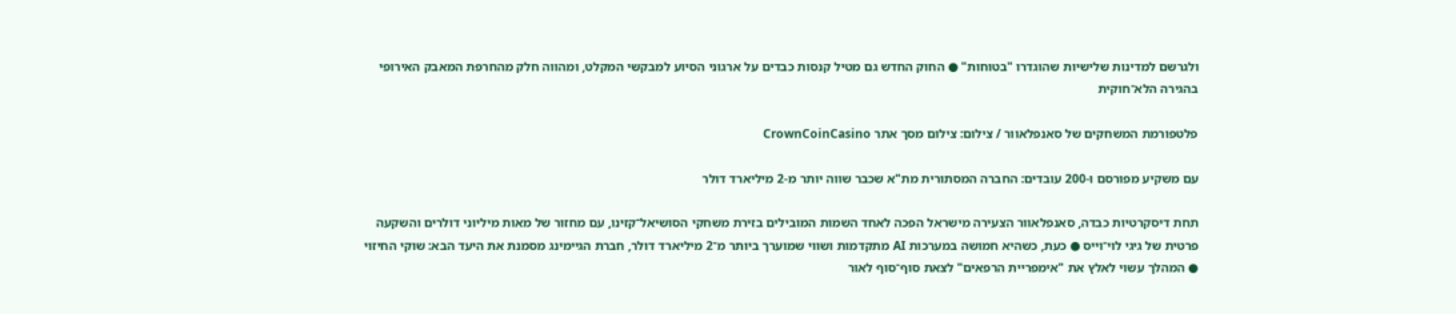ולגרשם למדינות שלישיות שהוגדרו "בטוחות" ● החוק החדש גם מטיל קנסות כבדים על ארגוני הסיוע למבקשי המקלט, ומהווה חלק מהחרפת המאבק האירופי בהגירה הלא־חוקית

פלטפורמת המשחקים של סאנפלאוור / צילום: צילום מסך אתר CrownCoinCasino

עם משקיע מפורסם ו-200 עובדים: החברה המסתורית מת"א שכבר שווה יותר מ-2 מיליארד דולר

תחת דיסקרטיות כבדה, סאנפלאוור הצעירה מישראל הפכה לאחד השמות המובילים בזירת משחקי הסושיאל־קזינו, עם מחזור של מאות מיליוני דולרים והשקעה פרטית של גיגי לוי־וייס ● כעת, כשהיא חמושה במערכות AI מתקדמות ושווי שמוערך ביותר מ־2 מיליארד דולר, חברת הגיימינג מסמנת את היעד הבא: שוקי החיזוי ● המהלך עשוי לאלץ את "אימפריית הרפאים" לצאת סוף־סוף לאור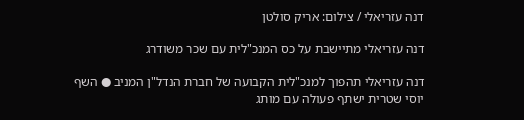דנה עזריאלי / צילום: אריק סולטן

דנה עזריאלי מתיישבת על כס המנכ"לית עם שכר משודרג

דנה עזריאלי תהפוך למנכ"לית הקבועה של חברת הנדל"ן המניב ● השף יוסי שטרית ישתף פעולה עם מותג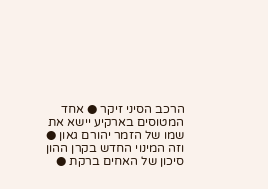הרכב הסיני זיקר ● אחד המטוסים בארקיע יישא את שמו של הזמר יהורם גאון ● וזה המינוי החדש בקרן ההון סיכון של האחים ברקת ●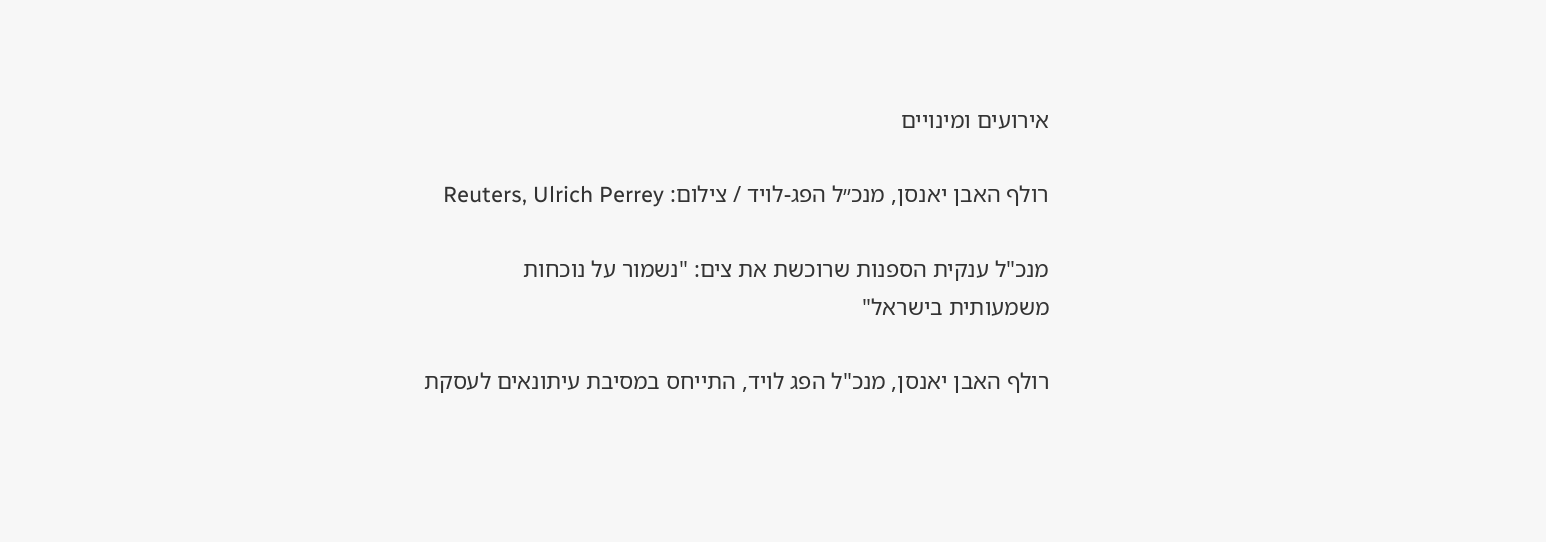אירועים ומינויים

רולף האבן יאנסן, מנכ״ל הפג-לויד / צילום: Reuters, Ulrich Perrey

מנכ"ל ענקית הספנות שרוכשת את צים: "נשמור על נוכחות משמעותית בישראל"

רולף האבן יאנסן, מנכ"ל הפג לויד, התייחס במסיבת עיתונאים לעסקת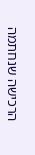הרכישה שנחתמה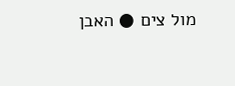מול צים ● האבן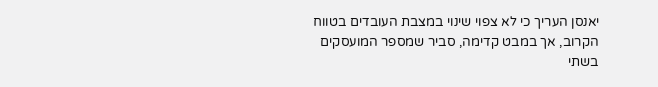יאנסן העריך כי לא צפוי שינוי במצבת העובדים בטווח הקרוב, אך במבט קדימה, סביר שמספר המועסקים בשתי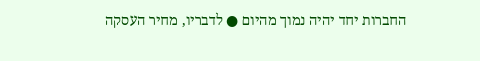החברות יחד יהיה נמוך מהיום ● לדבריו, מחיר העסקה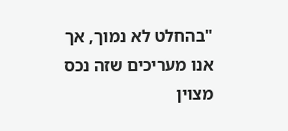"בהחלט לא נמוך, אך אנו מעריכים שזה נכס מצוין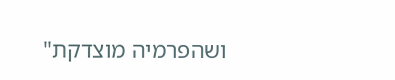ושהפרמיה מוצדקת"